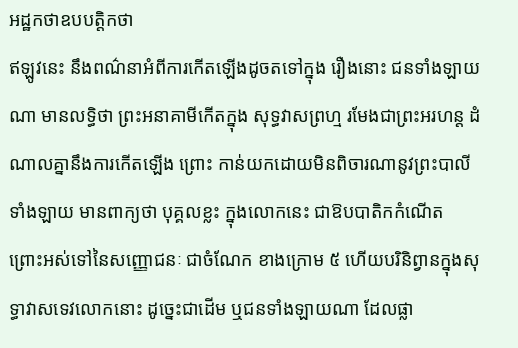អដ្ឋកថាឧបបត្តិកថា
ឥឡូវនេះ នឹងពណ៌នាអំពីការកើតឡើងដូចតទៅក្នុង រឿងនោះ ជនទាំងឡាយណា មានលទ្ធិថា ព្រះអនាគាមីកើតក្នុង សុទ្ធវាសព្រហ្ម រមែងជាព្រះអរហន្ត ដំណាលគ្នានឹងការកើតឡើង ព្រោះ កាន់យកដោយមិនពិចារណានូវព្រះបាលីទាំងឡាយ មានពាក្យថា បុគ្គលខ្លះ ក្នុងលោកនេះ ជាឱបបាតិកកំណើត ព្រោះអស់ទៅនៃសញ្ញោជនៈ ជាចំណែក ខាងក្រោម ៥ ហើយបរិនិព្វានក្នុងសុទ្ធាវាសទេវលោកនោះ ដូច្នេះជាដើម ឬជនទាំងឡាយណា ដែលផ្លា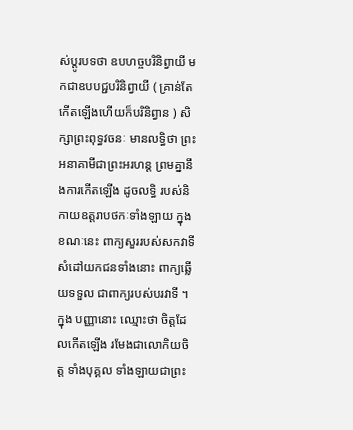ស់ប្តូរបទថា ឧបហច្ចបរិនិព្វាយី មកជាឧបបជ្ជបរិនិព្វាយី ( គ្រាន់តែកើតឡើងហើយក៏បរិនិព្វាន ) សិក្សាព្រះពុទ្ធវចនៈ មានលទ្ធិថា ព្រះអនាគាមីជាព្រះអរហន្ត ព្រមគ្នានឹងការកើតឡើង ដូចលទ្ធិ របស់និកាយឧត្តរាបថកៈទាំងឡាយ ក្នុងខណៈនេះ ពាក្យសួររបស់សកវាទី សំដៅយកជនទាំងនោះ ពាក្យឆ្លើយទទួល ជាពាក្យរបស់បរវាទី ។ ក្នុង បញ្ញានោះ ឈ្មោះថា ចិត្តដែលកើតឡើង រមែងជាលោកិយចិត្ត ទាំងបុគ្គល ទាំងឡាយជាព្រះ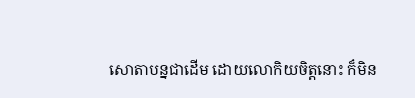សោតាបន្នជាដើម ដោយលោកិយចិត្តនោះ ក៏មិន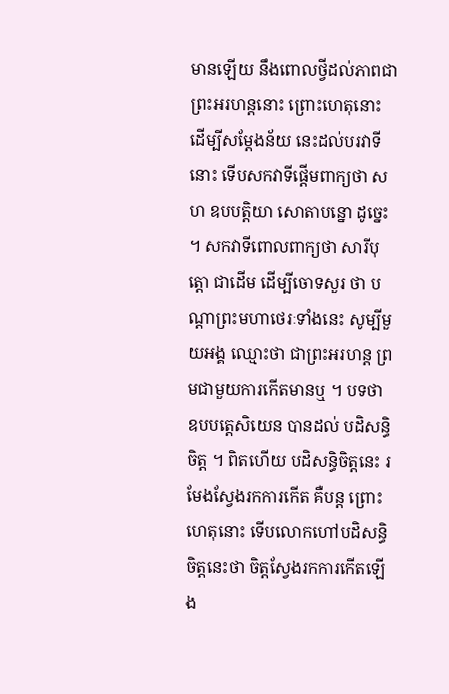មានឡើយ នឹងពោលថ្វីដល់ភាពជាព្រះអរហន្តនោះ ព្រោះហេតុនោះ ដើម្បីសម្តែងន័យ នេះដល់បរវាទីនោះ ទើបសកវាទីផ្តើមពាក្យថា សហ ឧបបត្តិយា សោតាបន្នោ ដូច្នេះ ។ សកវាទីពោលពាក្យថា សារីបុត្តោ ជាដើម ដើម្បីចោទសួរ ថា បណ្តាព្រះមហាថេរៈទាំងនេះ សូម្បីមួយអង្គ ឈ្មោះថា ជាព្រះអរហន្ត ព្រមជាមួយការកើតមានឬ ។ បទថា ឧបបត្តេសិយេន បានដល់ បដិសន្ធិចិត្ត ។ ពិតហើយ បដិសន្ធិចិត្តនេះ រមែងស្វែងរកការកើត គឺបន្ត ព្រោះហេតុនោះ ទើបលោកហៅបដិសន្ធិចិត្តនេះថា ចិត្តស្វែងរកការកើតឡើង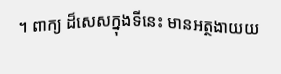។ ពាក្យ ដ៏សេសក្នុងទីនេះ មានអត្ថងាយយ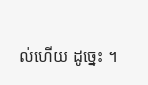ល់ហើយ ដូច្នេះ ។